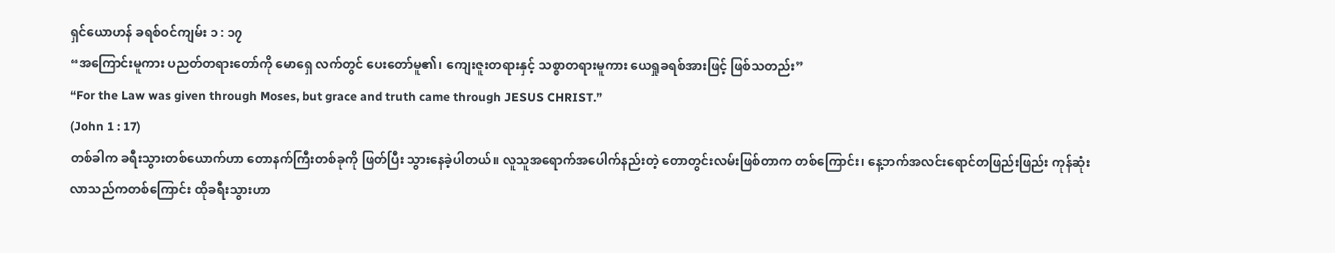ရှင်ယောဟန် ခရစ်ဝင်ကျမ်း ၁ : ၁၇
“အကြောင်းမူကား ပညတ်တရားတော်ကို မောရှေ လက်တွင် ပေးတော်မူ၏၊ ကျေးဇူးတရားနှင့် သစ္စာတရားမူကား ယေရှုခရစ်အားဖြင့် ဖြစ်သတည်း”
“For the Law was given through Moses, but grace and truth came through JESUS CHRIST.”
(John 1 : 17)
တစ်ခါက ခရီးသွားတစ်ယောက်ဟာ တောနက်ကြီးတစ်ခုကို ဖြတ်ပြီး သွားနေခဲ့ပါတယ်။ လူသူအရောက်အပေါက်နည်းတဲ့ တောတွင်းလမ်းဖြစ်တာက တစ်ကြောင်း၊ နေ့ဘက်အလင်းရောင်တဖြည်းဖြည်း ကုန်ဆုံးလာသည်ကတစ်ကြောင်း ထိုခရီးသွားဟာ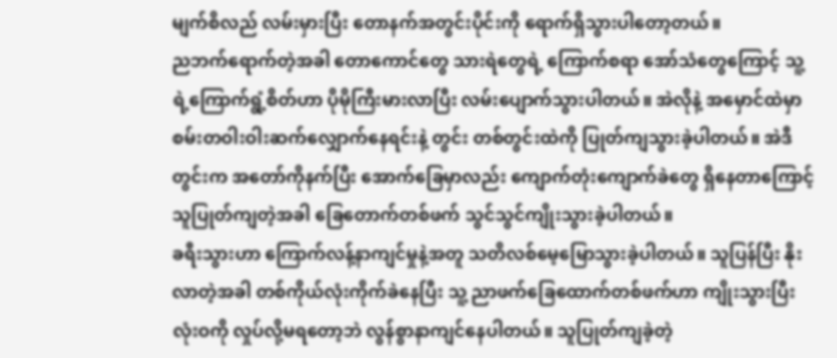မျက်စိလည် လမ်းမှားပြီး တောနက်အတွင်းပိုင်းကို ရောက်ရှိသွားပါတော့တယ်။
ညဘက်ရောက်တဲ့အခါ တောကောင်တွေ သားရဲတွေရဲ့ ကြောက်စရာ အော်သံတွေကြောင့် သူ့ရဲ့ကြောက်ရွံ့စိတ်ဟာ ပိုမိုကြီးမားလာပြီး လမ်းပျောက်သွားပါတယ်။ အဲလိုနဲ့ အမှောင်ထဲမှာ စမ်းတဝါးဝါးဆက်လျှောက်နေရင်းနဲ့ တွင်း တစ်တွင်းထဲကို ပြုတ်ကျသွားခဲ့ပါတယ်။ အဲဒီတွင်းက အတော်ကိုနက်ပြီး အောက်ခြေမှာလည်း ကျောက်တုံးကျောက်ခဲတွေ ရှိနေတာကြောင့် သူပြုတ်ကျတဲ့အခါ ခြေတောက်တစ်ဖက် သွင်သွင်ကျိုးသွားခဲ့ပါတယ်။
ခရီးသွားဟာ ကြောက်လန့်နာကျင်မှုနဲ့အတူ သတိလစ်မေ့မြောသွားခဲ့ပါတယ်။ သူပြန်ပြီး နိုးလာတဲ့အခါ တစ်ကိုယ်လုံးကိုက်ခဲနေပြီး သူ့ ညာဖက်ခြေထောက်တစ်ဖက်ဟာ ကျိုးသွားပြီးလုံးဝကို လှုပ်လို့မရတော့ဘဲ လွန်စွာနာကျင်နေပါတယ်။ သူပြုတ်ကျခဲ့တဲ့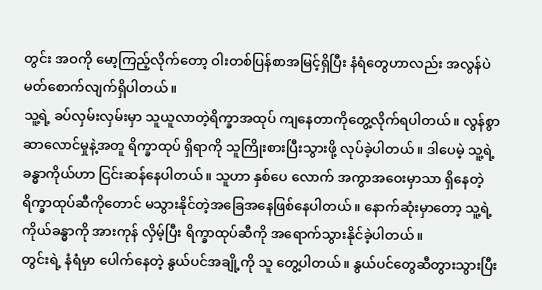တွင်း အဝကို မော့ကြည့်လိုက်တော့ ဝါးတစ်ပြန်စာအမြင့်ရှိပြီး နံရံတွေဟာလည်း အလွန်ပဲ မတ်စောက်လျက်ရှိပါတယ်။
သူ့ရဲ့ ခပ်လှမ်းလှမ်းမှာ သူယူလာတဲ့ရိက္ခာအထုပ် ကျနေတာကိုတွေ့လိုက်ရပါတယ်။ လွန်စွာဆာလောင်မှုနဲ့အတူ ရိက္ခာထုပ် ရှိရာကို သူကြိုးစားပြီးသွားဖို့ လုပ်ခဲ့ပါတယ်။ ဒါပေမဲ့ သူ့ရဲ့ ခန္ဓာကိုယ်ဟာ ငြင်းဆန်နေပါတယ်။ သူဟာ နှစ်ပေ လောက် အကွာအဝေးမှာသာ ရှိနေတဲ့ ရိက္ခာထုပ်ဆီကိုတောင် မသွားနိုင်တဲ့အခြေအနေဖြစ်နေပါတယ်။ နောက်ဆုံးမှာတော့ သူ့ရဲ့ ကိုယ်ခန္ဓာကို အားကုန် လှိမ့်ပြီး ရိက္ခာထုပ်ဆီကို အရောက်သွားနိုင်ခဲ့ပါတယ်။
တွင်းရဲ့ နံရံမှာ ပေါက်နေတဲ့ နွယ်ပင်အချို့ကို သူ တွေ့ပါတယ်။ နွယ်ပင်တွေဆီတွားသွားပြီး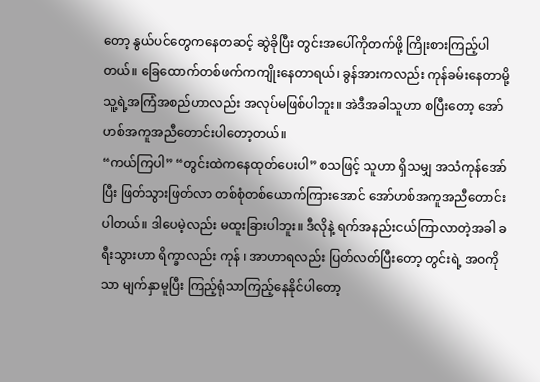တော့ နွယ်ပင်တွေကနေတဆင့် ဆွဲခိုပြီး တွင်းအပေါ်ကိုတက်ဖို့ ကြိုးစားကြည့်ပါတယ်။ ခြေထောက်တစ်ဖက်ကကျိုးနေတာရယ်၊ ခွန်အားကလည်း ကုန်ခမ်းနေတာမို့ သူ့ရဲ့အကြံအစည်ဟာလည်း အလုပ်မဖြစ်ပါဘူး။ အဲဒီအခါသူဟာ စပြီးတော့ အော်ဟစ်အကူအညီတောင်းပါတော့တယ်။
“ကယ်ကြပါ” “တွင်းထဲကနေထုတ်ပေးပါ” စသဖြင့် သူဟာ ရှိသမျှ အသံကုန်အော်ပြီး ဖြတ်သွားဖြတ်လာ တစ်စုံတစ်ယောက်ကြားအောင် အော်ဟစ်အကူအညီတောင်းပါတယ်။ ဒါပေမဲ့လည်း မထူးခြားပါဘူး။ ဒီလိုနဲ့ ရက်အနည်းငယ်ကြာလာတဲ့အခါ ခရီးသွားဟာ ရိက္ခာလည်း ကုန် ၊ အာဟာရလည်း ပြတ်လတ်ပြီးတော့ တွင်းရဲ့ အဝကိုသာ မျက်နှာမူပြီး ကြည့်ရုံသာကြည့်နေနိုင်ပါတော့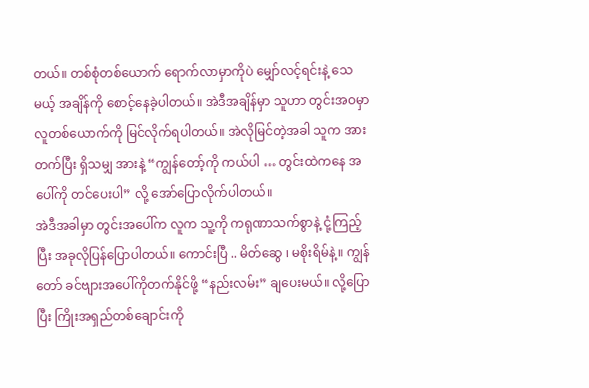တယ်။ တစ်စုံတစ်ယောက် ရောက်လာမှာကိုပဲ မျှော်လင့်ရင်းနဲ့ သေမယ့် အချိန်ကို စောင့်နေခဲ့ပါတယ်။ အဲဒီအချိန်မှာ သူဟာ တွင်းအဝမှာ လူတစ်ယောက်ကို မြင်လိုက်ရပါတယ်။ အဲလိုမြင်တဲ့အခါ သူက အားတက်ပြီး ရှိသမျှ အားနဲ့ “ကျွန်တော့်ကို ကယ်ပါ … တွင်းထဲကနေ အပေါ်ကို တင်ပေးပါ” လို့ အော်ပြောလိုက်ပါတယ်။
အဲဒီအခါမှာ တွင်းအပေါ်က လူက သူ့ကို ကရုဏာသက်စွာနဲ့ ငုံ့ကြည့်ပြီး အခုလိုပြန်ပြောပါတယ်။ ကောင်းပြီ .. မိတ်ဆွေ ၊ မစိုးရိမ်နဲ့။ ကျွန်တော် ခင်ဗျားအပေါ်ကိုတက်နိုင်ဖို့ “နည်းလမ်း” ချပေးမယ်။ လို့ပြောပြီး ကြိုးအရှည်တစ်ချောင်းကို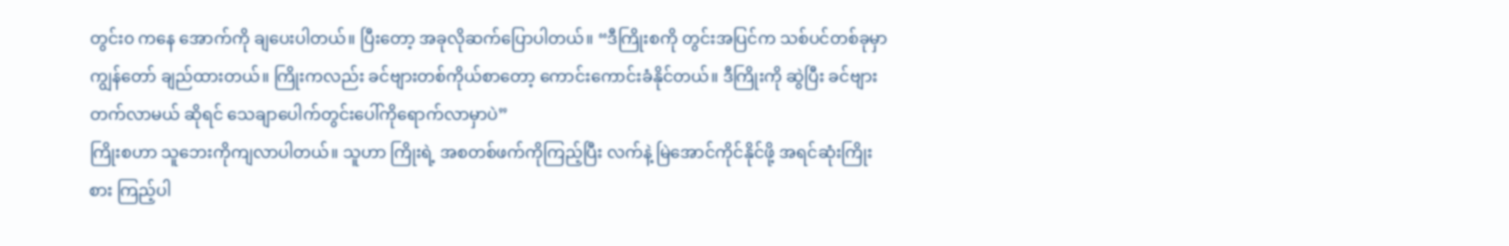တွင်း၀ ကနေ အောက်ကို ချပေးပါတယ်။ ပြီးတော့ အခုလိုဆက်ပြောပါတယ်။ “ဒီကြိုးစကို တွင်းအပြင်က သစ်ပင်တစ်ခုမှာ ကျွန်တော် ချည်ထားတယ်။ ကြိုးကလည်း ခင်ဗျားတစ်ကိုယ်စာတော့ ကောင်းကောင်းခံနိုင်တယ်။ ဒီကြိုးကို ဆွဲပြီး ခင်ဗျားတက်လာမယ် ဆိုရင် သေချာပေါက်တွင်းပေါ်ကိုရောက်လာမှာပဲ”
ကြိုးစဟာ သူဘေးကိုကျလာပါတယ်။ သူဟာ ကြိုးရဲ့ အစတစ်ဖက်ကိုကြည့်ပြီး လက်နဲ့ မြဲအောင်ကိုင်နိုင်ဖို့ အရင်ဆုံးကြိုးစား ကြည့်ပါ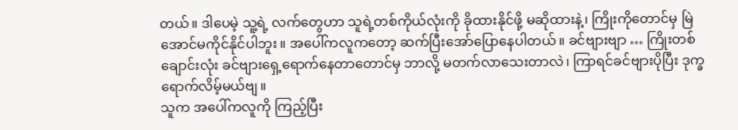တယ်။ ဒါပေမဲ့ သူ့ရဲ့ လက်တွေဟာ သူရဲ့တစ်ကိုယ်လုံးကို ခိုထားနိုင်ဖို့ မဆိုထားနဲ့၊ ကြိုးကိုတောင်မှ မြဲအောင်မကိုင်နိုင်ပါဘူး။ အပေါ်ကလူကတော့ ဆက်ပြီးအော်ပြောနေပါတယ်။ ခင်ဗျားဗျာ … ကြိုးတစ်ချောင်းလုံး ခင်ဗျားရှေ့ရောက်နေတာတောင်မှ ဘာလို့ မတက်လာသေးတာလဲ၊ ကြာရင်ခင်ဗျားပိုပြီး ဒုက္ခရောက်လိမ့်မယ်ဗျ။
သူက အပေါ်ကလူကို ကြည့်ပြီး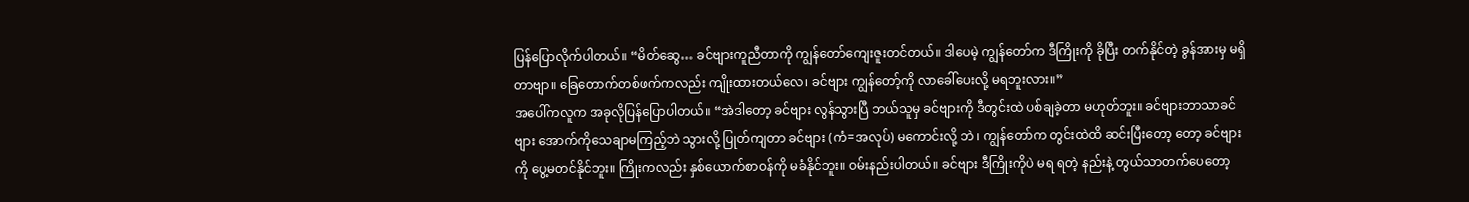ပြန်ပြောလိုက်ပါတယ်။ “မိတ်ဆွေ… ခင်ဗျားကူညီတာကို ကျွန်တော်ကျေးဇူးတင်တယ်။ ဒါပေမဲ့ ကျွန်တော်က ဒီကြိုးကို ခိုပြီး တက်နိုင်တဲ့ ခွန်အားမှ မရှိတာဗျာ။ ခြေတောက်တစ်ဖက်ကလည်း ကျိုးထားတယ်လေ၊ ခင်ဗျား ကျွန်တော့်ကို လာခေါ်ပေးလို့ မရဘူးလား။”
အပေါ်ကလူက အခုလိုပြန်ပြောပါတယ်။ “အဲဒါတော့ ခင်ဗျား လွန်သွားပြီ ဘယ်သူမှ ခင်ဗျားကို ဒီတွင်းထဲ ပစ်ချခဲ့တာ မဟုတ်ဘူး။ ခင်ဗျားဘာသာခင်ဗျား အောက်ကိုသေချာမကြည့်ဘဲ သွားလို့ ပြုတ်ကျတာ ခင်ဗျား (ကံ=အလုပ်) မကောင်းလို့ ဘဲ ၊ ကျွန်တော်က တွင်းထဲထိ ဆင်းပြီးတော့ တော့ ခင်ဗျားကို ပွေ့မတင်နိုင်ဘူး။ ကြိုးကလည်း နှစ်ယောက်စာဝန်ကို မခံနိုင်ဘူး။ ဝမ်းနည်းပါတယ်။ ခင်ဗျား ဒီကြိုးကိုပဲ မရ ရတဲ့ နည်းနဲ့ တွယ်သာတက်ပေတော့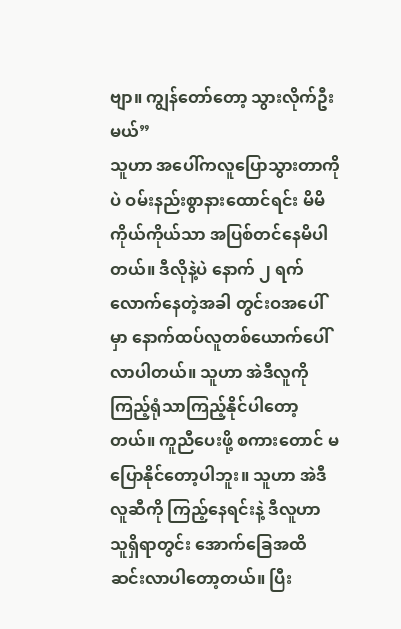ဗျာ။ ကျွန်တော်တော့ သွားလိုက်ဦးမယ်”
သူဟာ အပေါ်ကလူပြောသွားတာကိုပဲ ဝမ်းနည်းစွာနားထောင်ရင်း မိမိကိုယ်ကိုယ်သာ အပြစ်တင်နေမိပါတယ်။ ဒီလိုနဲ့ပဲ နောက် ၂ ရက် လောက်နေတဲ့အခါ တွင်းဝအပေါ်မှာ နောက်ထပ်လူတစ်ယောက်ပေါ်လာပါတယ်။ သူဟာ အဲဒီလူကို ကြည့်ရုံသာကြည့်နိုင်ပါတော့တယ်။ ကူညီပေးဖို့ စကားတောင် မပြောနိုင်တော့ပါဘူး။ သူဟာ အဲဒီလူဆီကို ကြည့်နေရင်းနဲ့ ဒီလူဟာ သူရှိရာတွင်း အောက်ခြေအထိ ဆင်းလာပါတော့တယ်။ ပြီး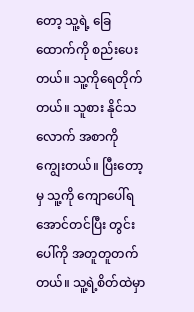တော့ သူ့ရဲ့ ခြေထောက်ကို စည်းပေးတယ်။ သူ့ကိုရေတိုက်တယ်။ သူစား နိုင်သလောက် အစာကို ကျွေးတယ်။ ပြီးတော့မှ သူ့ကို ကျောပေါ်ရအောင်တင်ပြီး တွင်းပေါ်ကို အတူတူတက်တယ်။ သူ့ရဲ့စိတ်ထဲမှာ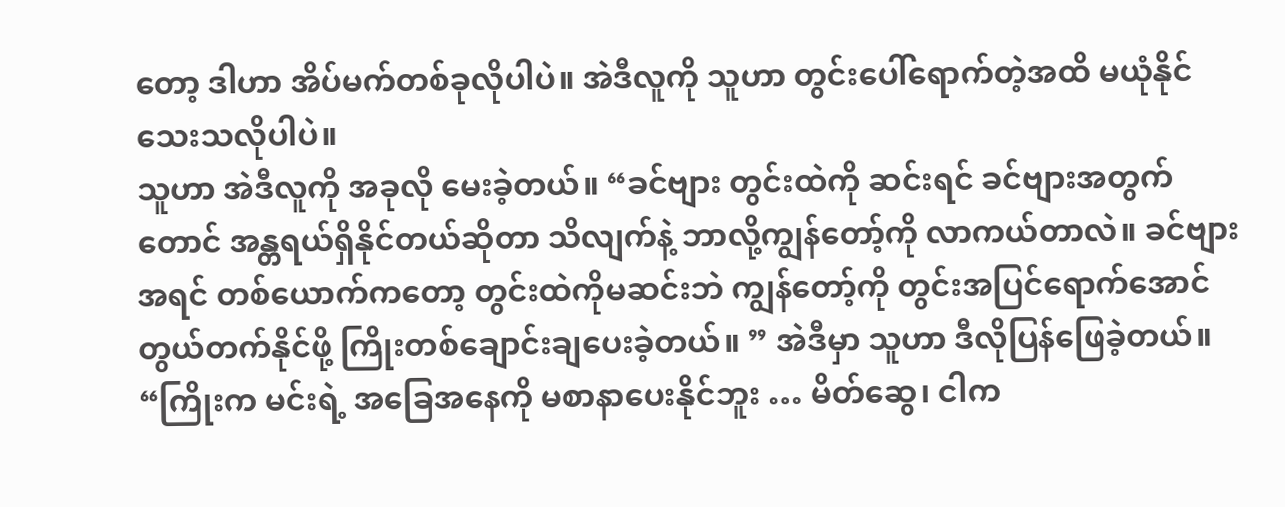တော့ ဒါဟာ အိပ်မက်တစ်ခုလိုပါပဲ။ အဲဒီလူကို သူဟာ တွင်းပေါ်ရောက်တဲ့အထိ မယုံနိုင်သေးသလိုပါပဲ။
သူဟာ အဲဒီလူကို အခုလို မေးခဲ့တယ်။ “ခင်ဗျား တွင်းထဲကို ဆင်းရင် ခင်ဗျားအတွက်တောင် အန္တရယ်ရှိနိုင်တယ်ဆိုတာ သိလျက်နဲ့ ဘာလို့ကျွန်တော့်ကို လာကယ်တာလဲ။ ခင်ဗျား အရင် တစ်ယောက်ကတော့ တွင်းထဲကိုမဆင်းဘဲ ကျွန်တော့်ကို တွင်းအပြင်ရောက်အောင် တွယ်တက်နိုင်ဖို့ ကြိုးတစ်ချောင်းချပေးခဲ့တယ်။ ” အဲဒီမှာ သူဟာ ဒီလိုပြန်ဖြေခဲ့တယ်။ “ကြိုးက မင်းရဲ့ အခြေအနေကို မစာနာပေးနိုင်ဘူး … မိတ်ဆွေ၊ ငါက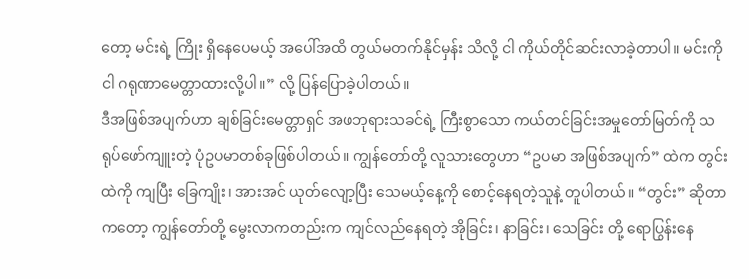တော့ မင်းရဲ့ ကြိုး ရှိနေပေမယ့် အပေါ်အထိ တွယ်မတက်နိုင်မှန်း သိလို့ ငါ ကိုယ်တိုင်ဆင်းလာခဲ့တာပါ။ မင်းကို ငါ ဂရုဏာမေတ္တာထားလို့ပါ။” လို့ ပြန်ပြောခဲ့ပါတယ်။
ဒီအဖြစ်အပျက်ဟာ ချစ်ခြင်းမေတ္တာရှင် အဖဘုရားသခင်ရဲ့ ကြီးစွာသော ကယ်တင်ခြင်းအမှုတော်မြတ်ကို သရုပ်ဖော်ကျူးတဲ့ ပုံဥပမာတစ်ခုဖြစ်ပါတယ်။ ကျွန်တော်တို့ လူသားတွေဟာ “ဥပမာ အဖြစ်အပျက်” ထဲက တွင်းထဲကို ကျပြီး ခြေကျိုး၊ အားအင် ယုတ်လျော့ပြီး သေမယ့်နေ့ကို စောင့်နေရတဲ့သူနဲ့ တူပါတယ်။ “တွင်း” ဆိုတာကတော့ ကျွန်တော်တို့ မွေးလာကတည်းက ကျင်လည်နေရတဲ့ အိုခြင်း၊ နာခြင်း၊ သေခြင်း တို့ ရောပြွန်းနေ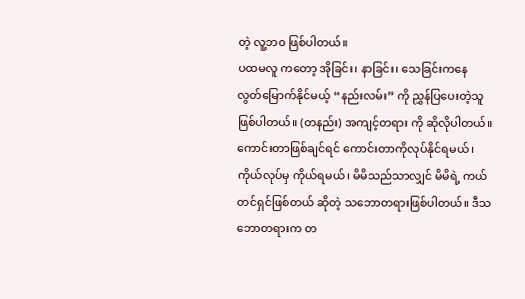တဲ့ လူ့ဘ၀ ဖြစ်ပါတယ်။
ပထမလူ ကတော့ အိုခြင်း၊ နာခြင်း၊ သေခြင်းကနေ လွတ်မြောက်နိုင်မယ့် “နည်းလမ်း” ကို ညွှန်ပြပေးတဲ့သူဖြစ်ပါတယ်။ (တနည်း) အကျင့်တရား ကို ဆိုလိုပါတယ်။ ကောင်းတာဖြစ်ချင်ရင် ကောင်းတာကိုလုပ်နိုင်ရမယ်၊ ကိုယ်လုပ်မှ ကိုယ်ရမယ်၊ မိမိသည်သာလျှင် မိမိရဲ့ ကယ်တင်ရှင်ဖြစ်တယ် ဆိုတဲ့ သဘောတရားဖြစ်ပါတယ်။ ဒီသဘောတရားက တ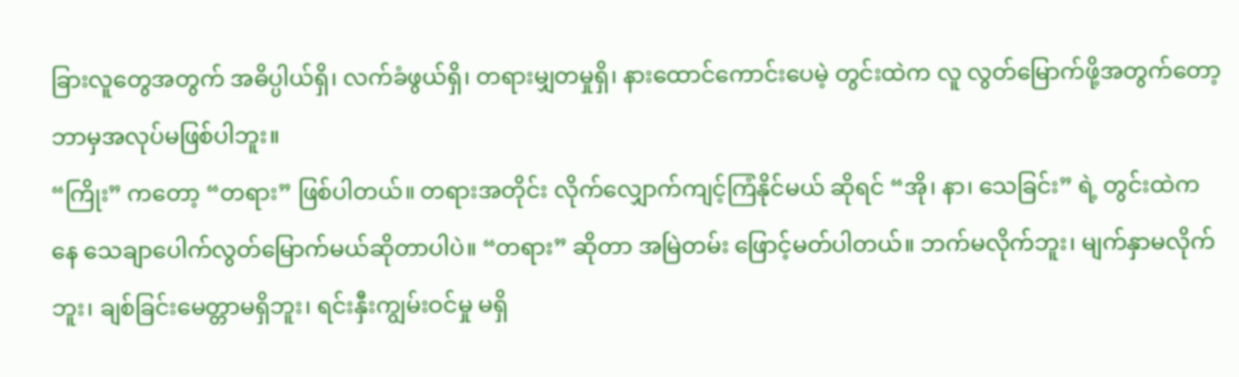ခြားလူတွေအတွက် အဓိပ္ပါယ်ရှိ၊ လက်ခံဖွယ်ရှိ၊ တရားမျှတမှုရှိ၊ နားထောင်ကောင်းပေမဲ့ တွင်းထဲက လူ လွတ်မြောက်ဖို့အတွက်တော့ ဘာမှအလုပ်မဖြစ်ပါဘူး။
“ကြိုး” ကတော့ “တရား” ဖြစ်ပါတယ်။ တရားအတိုင်း လိုက်လျှောက်ကျင့်ကြံနိုင်မယ် ဆိုရင် “အို၊ နာ၊ သေခြင်း” ရဲ့ တွင်းထဲက နေ သေချာပေါက်လွတ်မြောက်မယ်ဆိုတာပါပဲ။ “တရား” ဆိုတာ အမြဲတမ်း ဖြောင့်မတ်ပါတယ်။ ဘက်မလိုက်ဘူး၊ မျက်နှာမလိုက်ဘူး၊ ချစ်ခြင်းမေတ္တာမရှိဘူး၊ ရင်းနှီးကျွမ်းဝင်မှု မရှိ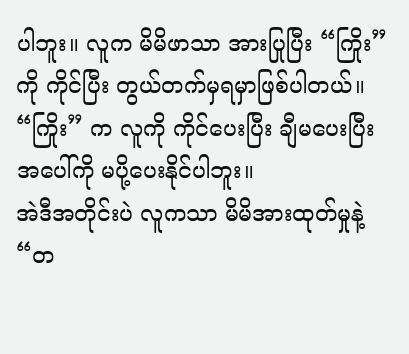ပါဘူး။ လူက မိမိဖာသာ အားပြုပြီး “ကြိုး” ကို ကိုင်ပြီး တွယ်တက်မှရမှာဖြစ်ပါတယ်။ “ကြိုး” က လူကို ကိုင်ပေးပြီး ချီမပေးပြီး အပေါ်ကို မပို့ပေးနိုင်ပါဘူး။
အဲဒီအတိုင်းပဲ လူကသာ မိမိအားထုတ်မှုနဲ့ “တ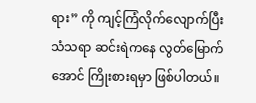ရား” ကို ကျင့်ကြံလိုက်လျောက်ပြီး သံသရာ ဆင်းရဲကနေ လွတ်မြောက်အောင် ကြိုးစားရမှာ ဖြစ်ပါတယ်။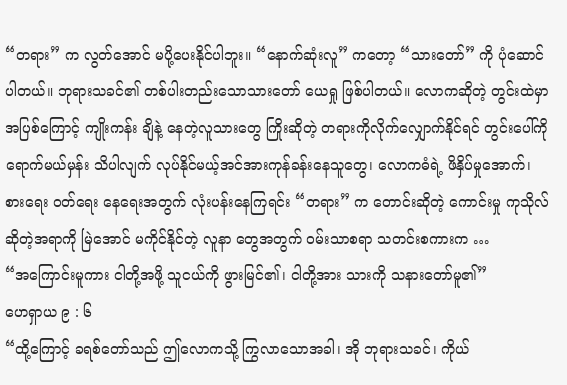“တရား” က လွတ်အောင် မပို့ပေးနိုင်ပါဘူး။ “နောက်ဆုံးလူ” ကတော့ “သားတော်” ကို ပုံဆောင်ပါတယ်။ ဘုရားသခင်၏ တစ်ပါးတည်းသောသားတော် ယေရှု ဖြစ်ပါတယ်။ လောကဆိုတဲ့ တွင်းထဲမှာ အပြစ်ကြောင့် ကျိုးကန်း ချိနဲ့ နေတဲ့လူသားတွေ ကြိုးဆိုတဲ့ တရားကိုလိုက်လျှောက်နိုင်ရင် တွင်းပေါ်ကို ရောက်မယ်မှန်း သိပါလျက် လုပ်နိုင်မယ့်အင်အားကုန်ခန်းနေသူတွေ၊ လောကဓံရဲ့ ဖိနှိပ်မှုအောက်၊ စားရေး ဝတ်ရေး နေရေးအတွက် လုံးပန်းနေကြရင်း “တရား” က တောင်းဆိုတဲ့ ကောင်းမှု ကုသိုလ်ဆိုတဲ့အရာကို မြဲအောင် မကိုင်နိုင်တဲ့ လူနာ တွေအတွက် ဝမ်းသာစရာ သတင်းစကားက …
“အကြောင်းမူကား ငါတို့အဖို့ သူငယ်ကို ဖွားမြင်၏၊ ငါတို့အား သားကို သနားတော်မူ၏”
ဟေရှာယ ၉ : ၆
“ထို့ကြောင့် ခရစ်တော်သည် ဤလောကသို့ ကြွလာသောအခါ၊ အို ဘုရားသခင်၊ ကိုယ်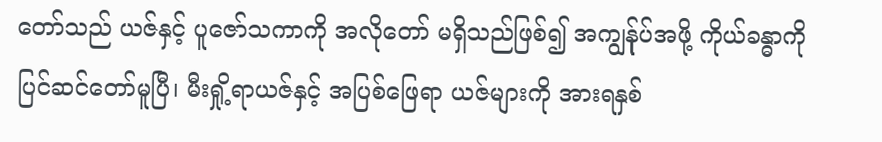တော်သည် ယဇ်နှင့် ပူဇော်သကာကို အလိုတော် မရှိသည်ဖြစ်၍ အကျွန်ုပ်အဖို့ ကိုယ်ခန္ဓာကို ပြင်ဆင်တော်မူပြီ၊ မီးရှို့ရာယဇ်နှင့် အပြစ်ဖြေရာ ယဇ်များကို အားရနှစ်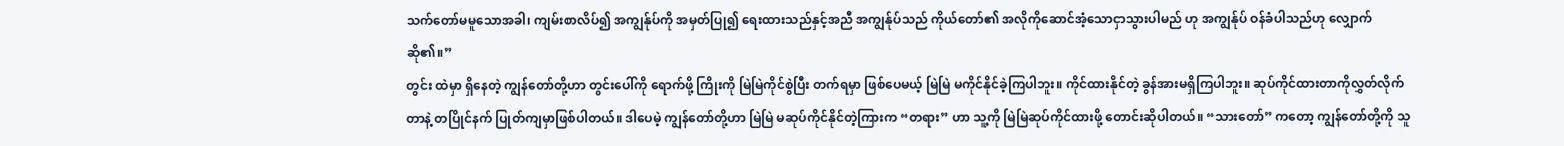သက်တော်မမူသောအခါ၊ ကျမ်းစာလိပ်၍ အကျွန်ုပ်ကို အမှတ်ပြု၍ ရေးထားသည်နှင့်အညီ အကျွန်ုပ်သည် ကိုယ်တော်၏ အလိုကိုဆောင်အံ့သောငှာသွားပါမည် ဟု အကျွန်ုပ် ဝန်ခံပါသည်ဟု လျှောက်ဆို၏။”
တွင်း ထဲမှာ ရှိနေတဲ့ ကျွန်တော်တို့ဟာ တွင်းပေါ်ကို ရောက်ဖို့ ကြိုးကို မြဲမြဲကိုင်စွဲပြီး တက်ရမှာ ဖြစ်ပေမယ့် မြဲမြဲ မကိုင်နိုင်ခဲ့ကြပါဘူး။ ကိုင်ထားနိုင်တဲ့ ခွန်အားမရှိကြပါဘူး။ ဆုပ်ကိုင်ထားတာကိုလွှတ်လိုက်တာနဲ့ တပြိုင်နက် ပြုတ်ကျမှာဖြစ်ပါတယ်။ ဒါပေမဲ့ ကျွန်တော်တို့ဟာ မြဲမြဲ မဆုပ်ကိုင်နိုင်တဲ့ကြားက “တရား” ဟာ သူ့ကို မြဲမြဲဆုပ်ကိုင်ထားဖို့ တောင်းဆိုပါတယ်။ “သားတော်” ကတော့ ကျွန်တော်တို့ကို သူ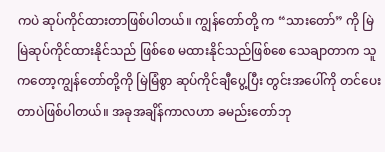ကပဲ ဆုပ်ကိုင်ထားတာဖြစ်ပါတယ်။ ကျွန်တော်တို့ က “သားတော်” ကို မြဲမြဲဆုပ်ကိုင်ထားနိုင်သည် ဖြစ်စေ မထားနိုင်သည်ဖြစ်စေ သေချာတာက သူကတော့ကျွန်တော်တို့ကို မြဲမြံစွာ ဆုပ်ကိုင်ချီပွေ့ပြီး တွင်းအပေါ်ကို တင်ပေးတာပဲဖြစ်ပါတယ်။ အခုအချိန်ကာလဟာ ခမည်းတော်ဘု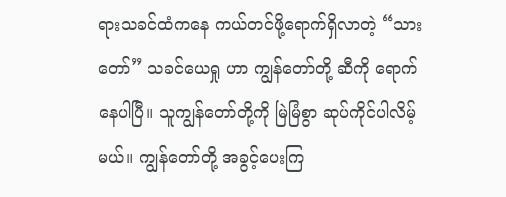ရားသခင်ထံကနေ ကယ်တင်ဖို့ရောက်ရှိလာတဲ့ “သားတော်” သခင်ယေရှု ဟာ ကျွန်တော်တို့ ဆီကို ရောက်နေပါပြီ။ သူကျွန်တော်တို့ကို မြဲမြံစွာ ဆုပ်ကိုင်ပါလိမ့်မယ်။ ကျွန်တော်တို့ အခွင့်ပေးကြ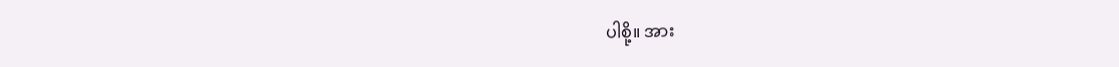ပါစို့။ အား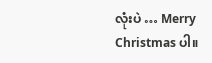လုံးပဲ … Merry Christmas ပါ။